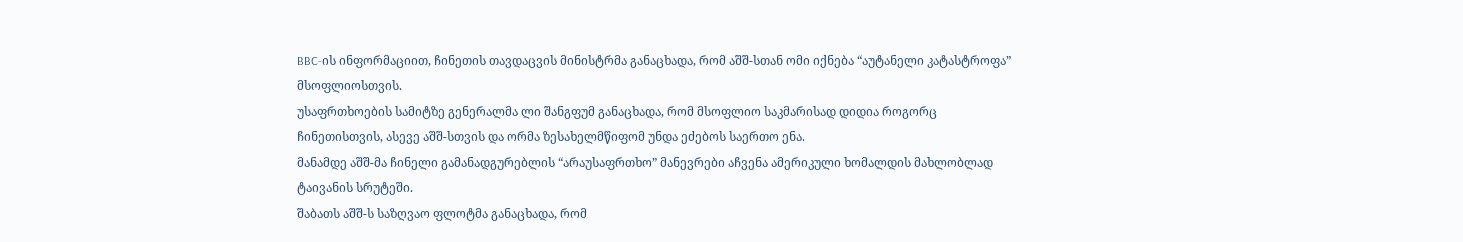BBC-ის ინფორმაციით, ჩინეთის თავდაცვის მინისტრმა განაცხადა, რომ აშშ-სთან ომი იქნება “აუტანელი კატასტროფა” მსოფლიოსთვის.
უსაფრთხოების სამიტზე გენერალმა ლი შანგფუმ განაცხადა, რომ მსოფლიო საკმარისად დიდია როგორც ჩინეთისთვის, ასევე აშშ-სთვის და ორმა ზესახელმწიფომ უნდა ეძებოს საერთო ენა.
მანამდე აშშ-მა ჩინელი გამანადგურებლის “არაუსაფრთხო” მანევრები აჩვენა ამერიკული ხომალდის მახლობლად ტაივანის სრუტეში.
შაბათს აშშ-ს საზღვაო ფლოტმა განაცხადა, რომ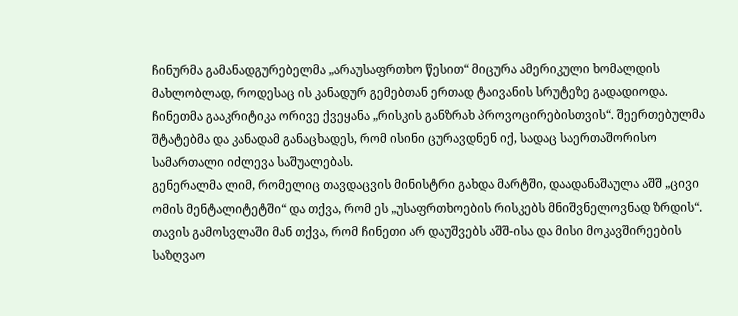ჩინურმა გამანადგურებელმა „არაუსაფრთხო წესით“ მიცურა ამერიკული ხომალდის მახლობლად, როდესაც ის კანადურ გემებთან ერთად ტაივანის სრუტეზე გადადიოდა.
ჩინეთმა გააკრიტიკა ორივე ქვეყანა „რისკის განზრახ პროვოცირებისთვის“. შეერთებულმა შტატებმა და კანადამ განაცხადეს, რომ ისინი ცურავდნენ იქ, სადაც საერთაშორისო სამართალი იძლევა საშუალებას.
გენერალმა ლიმ, რომელიც თავდაცვის მინისტრი გახდა მარტში, დაადანაშაულა აშშ „ცივი ომის მენტალიტეტში“ და თქვა, რომ ეს „უსაფრთხოების რისკებს მნიშვნელოვნად ზრდის“.
თავის გამოსვლაში მან თქვა, რომ ჩინეთი არ დაუშვებს აშშ-ისა და მისი მოკავშირეების საზღვაო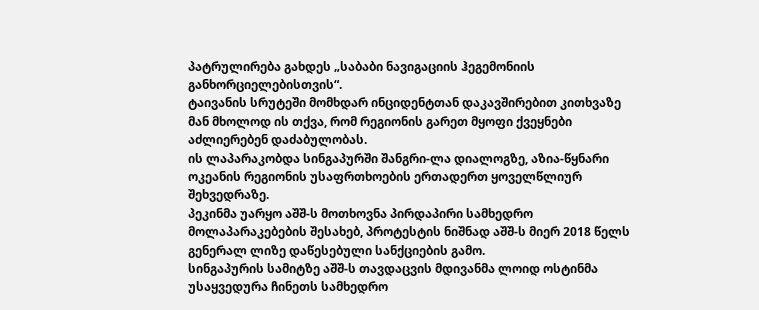პატრულირება გახდეს „საბაბი ნავიგაციის ჰეგემონიის განხორციელებისთვის“.
ტაივანის სრუტეში მომხდარ ინციდენტთან დაკავშირებით კითხვაზე მან მხოლოდ ის თქვა, რომ რეგიონის გარეთ მყოფი ქვეყნები აძლიერებენ დაძაბულობას.
ის ლაპარაკობდა სინგაპურში შანგრი-ლა დიალოგზე, აზია-წყნარი ოკეანის რეგიონის უსაფრთხოების ერთადერთ ყოველწლიურ შეხვედრაზე.
პეკინმა უარყო აშშ-ს მოთხოვნა პირდაპირი სამხედრო მოლაპარაკებების შესახებ, პროტესტის ნიშნად აშშ-ს მიერ 2018 წელს გენერალ ლიზე დაწესებული სანქციების გამო.
სინგაპურის სამიტზე აშშ-ს თავდაცვის მდივანმა ლოიდ ოსტინმა უსაყვედურა ჩინეთს სამხედრო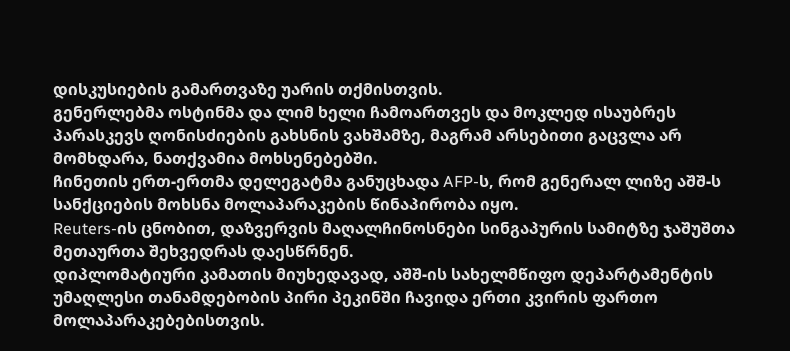დისკუსიების გამართვაზე უარის თქმისთვის.
გენერლებმა ოსტინმა და ლიმ ხელი ჩამოართვეს და მოკლედ ისაუბრეს პარასკევს ღონისძიების გახსნის ვახშამზე, მაგრამ არსებითი გაცვლა არ მომხდარა, ნათქვამია მოხსენებებში.
ჩინეთის ერთ-ერთმა დელეგატმა განუცხადა AFP-ს, რომ გენერალ ლიზე აშშ-ს სანქციების მოხსნა მოლაპარაკების წინაპირობა იყო.
Reuters-ის ცნობით, დაზვერვის მაღალჩინოსნები სინგაპურის სამიტზე ჯაშუშთა მეთაურთა შეხვედრას დაესწრნენ.
დიპლომატიური კამათის მიუხედავად, აშშ-ის სახელმწიფო დეპარტამენტის უმაღლესი თანამდებობის პირი პეკინში ჩავიდა ერთი კვირის ფართო მოლაპარაკებებისთვის.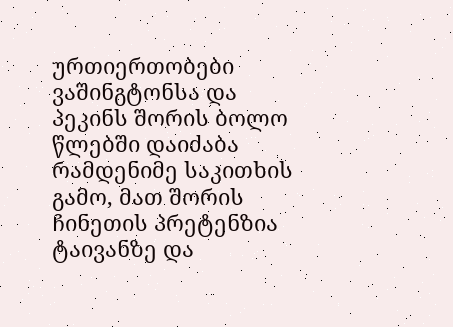ურთიერთობები ვაშინგტონსა და პეკინს შორის ბოლო წლებში დაიძაბა რამდენიმე საკითხის გამო, მათ შორის ჩინეთის პრეტენზია ტაივანზე და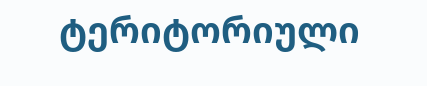ტერიტორიული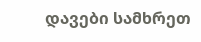დავები სამხრეთ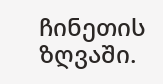ჩინეთის ზღვაში.